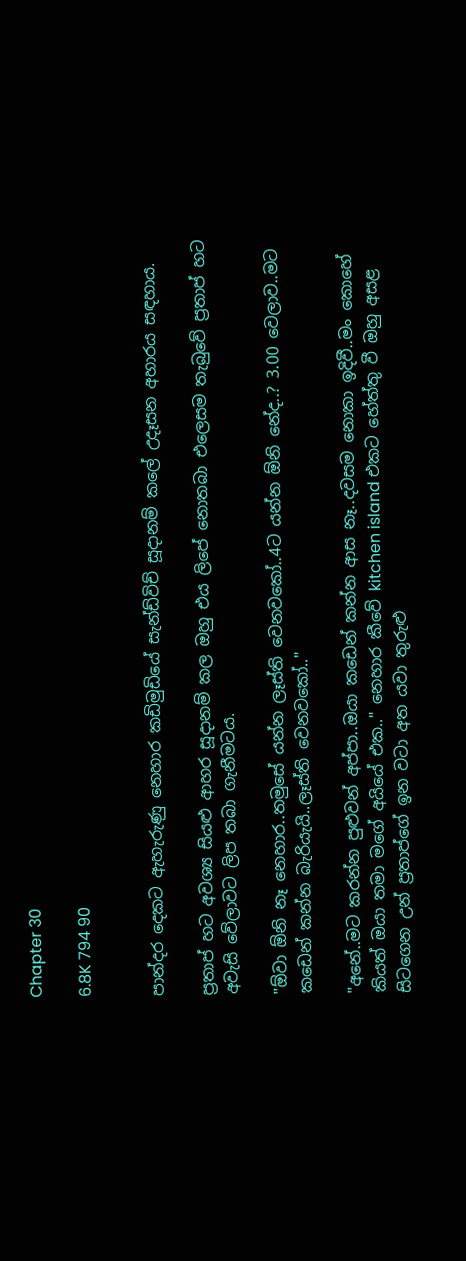Chapter 30

6.8K 794 90


පාන්දර දෙකට ඇහැරුණු නෙහාර කඩිමුඩියේ සැන්ඩ්විච් සූදානම් කලේ උදෑසන අහාරය සඳහාය.

ප්‍රතාප් හට අවශ්‍ය සියළු ආහර සූදානම් කල ඔහු එය ලිපේ නොතබා එලෙසම තැබුවේ ප්‍රතාප් හට අවැසි වේලාවට ලිප තබා ගැනීමටය.

"ඕවා ඕනි නෑ නෙහාර..තමුසේ යන්න ලෑස්ති වෙනවකෝ..4ට යන්න ඕනි නේද..? 3.00 වෙලාව..මට කඩෙන් කන්න බැරියැයි..ලෑස්ති වෙනවකෝ.."

"අනේ..මට කරන්න පුළුවන් අප්පා..ඔයා කඩෙන් කන්න ආස නෑ..දවසම නොකා ඉදිවී..මං කොහේ කියත් ඔයා තමා මගේ අයියේ එක.." නෙහාර කීවේ kitchen island එකට හේත්තු වී ඔහු අසළ සිටගෙන උන් ප්‍රතාප්ගේ ඉන වටා අත යවා තුරුළු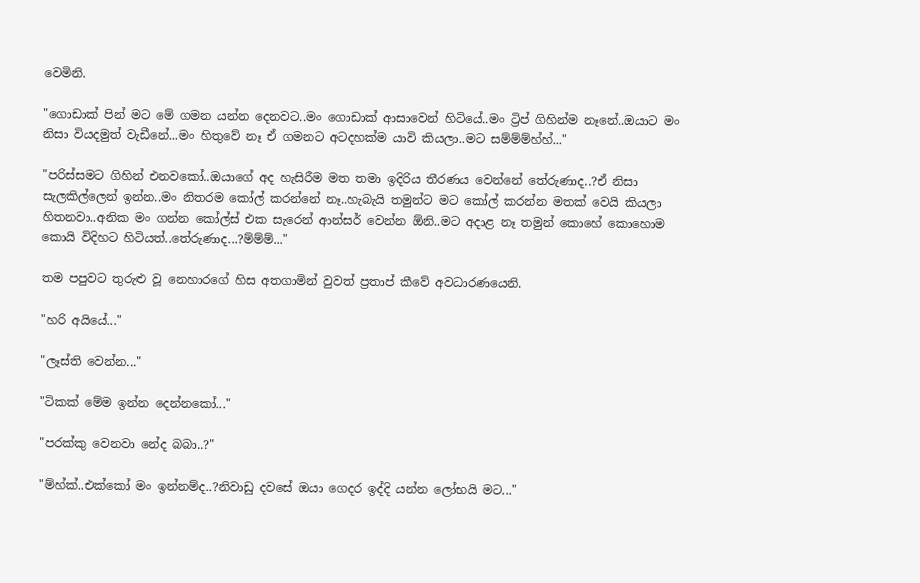වෙමිනි.

"ගොඩාක් පින් මට මේ ගමන යන්න දෙනවට..මං ගොඩාක් ආසාවෙන් හිටියේ..මං ට්‍රිප් ගිහින්ම නෑනේ..ඔයාට මං නිසා වියදමුත් වැඩීනේ...මං හිතුවේ නෑ ඒ ගමනට අටදහක්ම යාවි කියලා..මට සම්ම්ම්හ්හ්..."

"පරිස්සමට ගිහින් එනවකෝ..ඔයාගේ අද හැසිරීම මත තමා ඉදිරිය තීරණය වෙන්නේ තේරුණාද..?ඒ නිසා සැලකිල්ලෙන් ඉන්න..මං නිතරම කෝල් කරන්නේ නෑ..හැබැයි තමුන්ට මට කෝල් කරන්න මතක් වෙයි කියලා හිතනවා..අනික මං ගන්න කෝල්ස් එක සැරෙන් ආන්සර් වෙන්න ඕනි..මට අදාළ නෑ තමුන් කොහේ කොහොම කොයි විදිහට හිටියත්..තේරුණාද...?ම්ම්ම්..."

තම පපුවට තුරුළු වූ නෙහාරගේ හිස අතගාමින් වුවත් ප්‍රතාප් කීවේ අවධාරණයෙනි.

"හරි අයියේ..."

"ලෑස්ති වෙන්න..."

"ටිකක් මේම ඉන්න දෙන්නකෝ..."

"පරක්කු වෙනවා නේද බබා..?"

"ම්හ්ක්..එක්කෝ මං ඉන්නම්ද..?නිවාඩු දවසේ ඔයා ගෙදර ඉද්දි යන්න ලෝභයි මට..."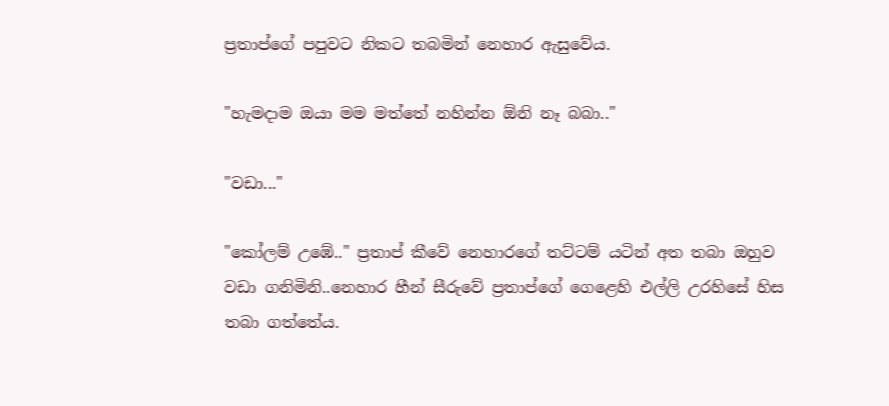ප්‍රතාප්ගේ පපුවට නිකට තබමින් නෙහාර ඇසුවේය.

"හැමදාම ඔයා මම මත්තේ නහින්න ඕනි නෑ බබා.."

"වඩා..."

"කෝලම් උඹේ.." ප්‍රතාප් කීවේ නෙහාරගේ තට්ටම් යටින් අත තබා ඔහුව වඩා ගනිමිනි..නෙහාර හීන් සීරුවේ ප්‍රතාප්ගේ ගෙළෙහි එල්ලි උරහිසේ හිස තබා ගත්තේය.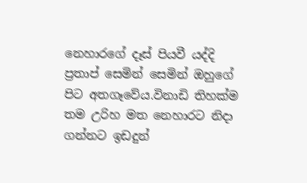නෙහාරගේ දෑස් පියවී යද්දි ප්‍රතාප් සෙමින් සෙමින් ඔහුගේ පිට අතගෑවේය.විනාඩි තිහක්ම තම උරිහ මත නෙහාරට නිදා ගන්නට ඉඩදුන්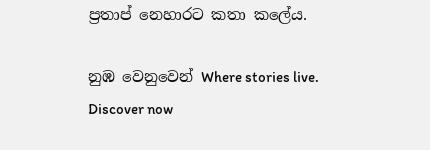ප්‍රතාප් නෙහාරට කතා කලේය.

නුඹ වෙනුවෙන් Where stories live. Discover now